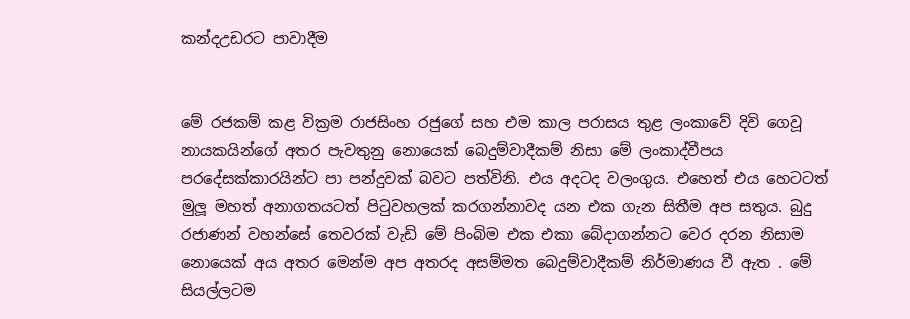කන්දඋඩරට පාවාදීම


මේ රජකම් කළ වික්‍රම රාජසිංහ රජුගේ සහ එම කාල පරාසය තුළ ලංකාවේ දිවි ගෙවූ නායකයින්ගේ අතර පැවතුනු නොයෙක් බෙදුම්වාදීකම් නිසා මේ ලංකාද්වීපය පරදේසක්කාරයින්ට පා පන්දුවක් බවට පත්විනි. එය අදටද වලංගුය. එහෙත් එය හෙටටත් මුලූ මහත් අනාගතයටත් පිටුවහලක් කරගන්නාවද යන එක ගැන සිතීම අප සතුය. බුදු රජාණන් වහන්සේ තෙවරක් වැඩි මේ පිංබිම එක එකා බේදාගන්නට වෙර දරන නිසාම නොයෙක් අය අතර මෙන්ම අප අතරද අසම්මත බෙදුම්වාදීකම් නිර්මාණය වී ඇත . මේ සියල්ලටම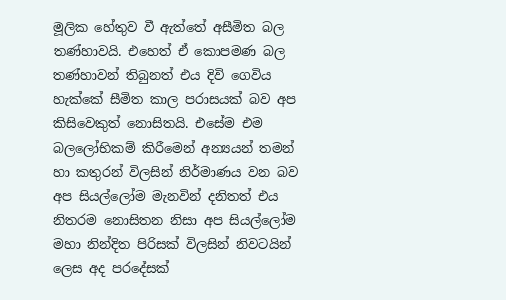මූලික හේතුව වී ඇත්තේ අසීමිත බල තණ්හාවයි. එහෙත් ඒ කොපමණ බල තණ්හාවන් තිබුනත් එය දිවි ගෙවිය හැක්කේ සීමිත කාල පරාසයක් බව අප කිසිවෙකුත් නොසිතයි. එසේම එම බලලෝභිකම් කිරීමෙන් අන්‍යයන් තමන් හා කතුරන් විලසින් නිර්මාණය වන බව අප සියල්ලෝම මැනවින් දනිතත් එය නිතරම නොසිතන නිසා අප සියල්ලෝම මහා නින්දිත පිරිසක් විලසින් නිවටයින් ලෙස අද පරදේසක්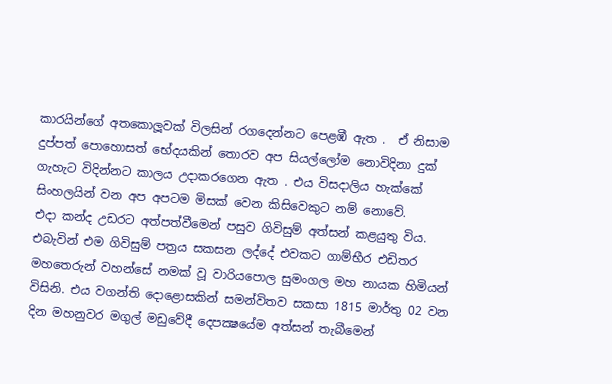කාරයින්ගේ අතකොලූවක් විලසින් රගදෙන්නට පෙළඹී ඇත .  ඒ නිසාම දුප්පත් පොහොසත් භේදයකින් තොරව අප සියල්ලෝම නොවිදිනා දුක් ගැහැට විදින්නට කාලය උදාකරගෙන ඇත . එය විසදාලිය හැක්කේ සිංහලයින් වන අප අපටම මිසක් වෙන කිසිවෙකුට නම් නොවේ.
එදා කන්ද උඩරට අත්පත්වීමෙන් පසුව ගිවිසුම් අත්සන් කළයුතු විය. එබැවින් එම ගිවිසුම් පත්‍රය සකසන ලද්දේ එවකට ගාම්භීර එඩිතර මහතෙරුන් වහන්සේ නමක් වූ වාරියපොල සුමංගල මහ නායක හිමියන් විසිනි. එය වගන්ති දොළොසකින් සමන්විතව සකසා 1815 මාර්තු 02 වන දින මහනුවර මගුල් මඩුවේදී දෙපක්‍ෂයේම අත්සන් තැබීමෙන්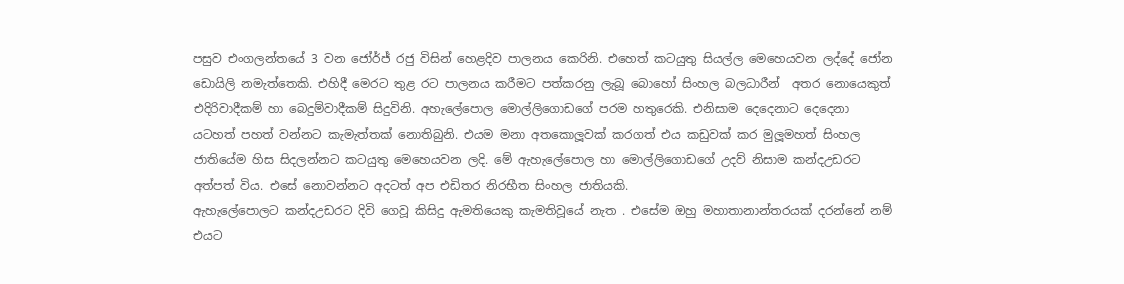පසුව එංගලන්තයේ 3 වන ජෝර්ජ් රජු විසින් හෙළදිව පාලනය කෙරිනි. එහෙත් කටයුතු සියල්ල මෙහෙයවන ලද්දේ ජෝන ඩොයිලි නමැත්තෙකි. එහිදී මෙරට තුළ රට පාලනය කරීමට පත්කරනු ලැබූ බොහෝ සිංහල බලධාරීන්  අතර නොයෙකුත් එදිරිවාදීකම් හා බෙදුම්වාදීකම් සිදුවිනි. අහැලේපොල මොල්ලිගොඩගේ පරම හතුරෙකි. එනිසාම දෙදෙනාට දෙදෙනා යටහත් පහත් වන්නට කැමැත්තක් නොතිබුනි. එයම මනා අතකොලූවක් කරගත් එය කඩුවක් කර මුලූමහත් සිංහල ජාතියේම හිස සිදලන්නට කටයුතු මෙහෙයවන ලදි. මේ ඇහැලේපොල හා මොල්ලිගොඩගේ උදව් නිසාම කන්දඋඩරට අත්පත් විය. එසේ නොවන්නට අදටත් අප එඩිතර නිරභීත සිංහල ජාතියකි.
ඇහැලේපොලට කන්දඋඩරට දිවි ගෙවූ කිසිදු ඇමතියෙකු කැමතිවූයේ නැත . එසේම ඔහු මහාතානාන්තරයක් දරන්නේ නම් එයට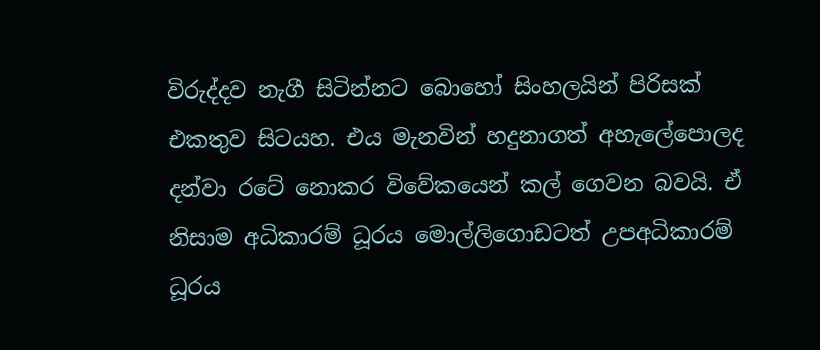විරුද්දව නැගී සිටින්නට බොහෝ සිංහලයින් පිරිසක් එකතුව සිටයහ. එය මැනවින් හදුනාගත් අහැලේපොලද දන්වා රටේ නොකර විවේකයෙන් කල් ගෙවන බවයි. ඒ නිසාම අධිකාරම් ධූරය මොල්ලිගොඩටත් උපඅධිකාරම් ධූරය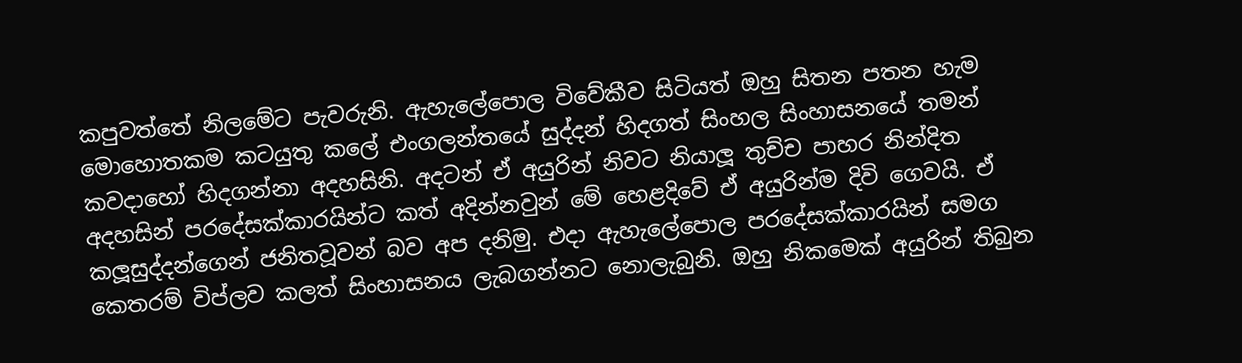කපුවත්තේ නිලමේට පැවරුනි. ඇහැලේපොල විවේකීව සිටියත් ඔහු සිතන පතන හැම මොහොතකම කටයුතු කලේ එංගලන්තයේ සුද්දන් හිදගත් සිංහල සිංහාසනයේ තමන් කවදාහෝ හිදගන්නා අදහසිනි. අදටන් ඒ අයුරින් නිවට නියාලූ තුච්ච පාහර නින්දිත අදහසින් පරදේසක්කාරයින්ට කත් අදින්නවුන් මේ හෙළදිවේ ඒ අයුරින්ම දිවි ගෙවයි. ඒ කලූසුද්දන්ගෙන් ජනිතවූවන් බව අප දනිමු. එදා ඇහැලේපොල පරදේසක්කාරයින් සමග කෙතරම් විප්ලව කලත් සිංහාසනය ලැබගන්නට නොලැබුනි. ඔහු නිකමෙක් අයුරින් තිබුන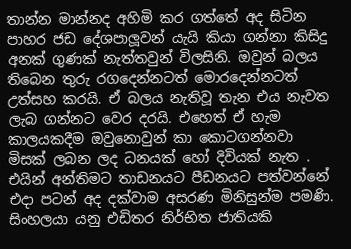තාන්න මාන්නද අහිමි කර ගත්තේ අද සිටින පාහර ජඩ දේශපාලූවන් යැයි කියා ගන්නා කිසිදු අනක් ගුණක් නැත්තවුන් විලසිනි. ඔවුන් බලය තිබෙන තුරු රගදෙන්නටත් මොරදෙන්නටත් උත්සහ කරයි. ඒ බලය නැතිවූ තැන එය නැවත ලැබ ගන්නට වෙර දරයි. එහෙත් ඒ හැම කාලයකදීම ඔවුනොවුන් කා කොටගන්නවා මිසක් ලබන ලද ධනයක් හෝ දිවියක් නැත . එයින් අන්තිමට තාඩනයට පීඩනයට පත්වන්නේ එදා පටන් අද දක්වාම අසරණ මිනිසුන්ම පමණි. සිංහලයා යනු එඩිතර නිර්භිත ජාතියකි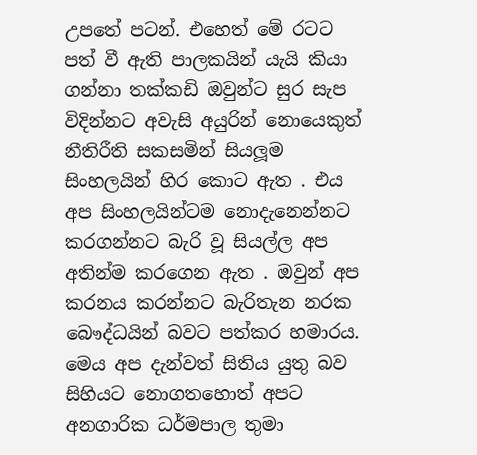උපතේ පටන්. එහෙත් මේ රටට පත් වී ඇති පාලකයින් යැයි කියා ගන්නා තක්කඩි ඔවුන්ට සුර සැප විදින්නට අවැසි අයුරින් නොයෙකුත් නීතිරීති සකසමින් සියලූම සිංහලයින් හිර කොට ඇත . එය අප සිංහලයින්ටම නොදැනෙන්නට කරගන්නට බැරි වූ සියල්ල අප අතින්ම කරගෙන ඇත . ඔවුන් අප කරනය කරන්නට බැරිතැන නරක බෞද්ධයින් බවට පත්කර හමාරය. මෙය අප දැන්වත් සිතිය යුතු බව සිහියට නොගතහොත් අපට අනගාරික ධර්මපාල තුමා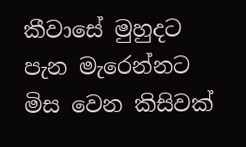කීවාසේ මුහුදට පැන මැරෙන්නට මිස වෙන කිසිවක්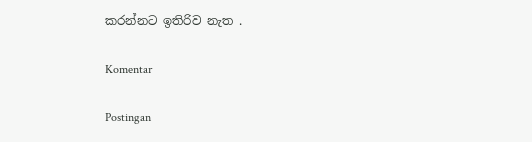කරන්නට ඉතිරිව නැත .

Komentar

Postingan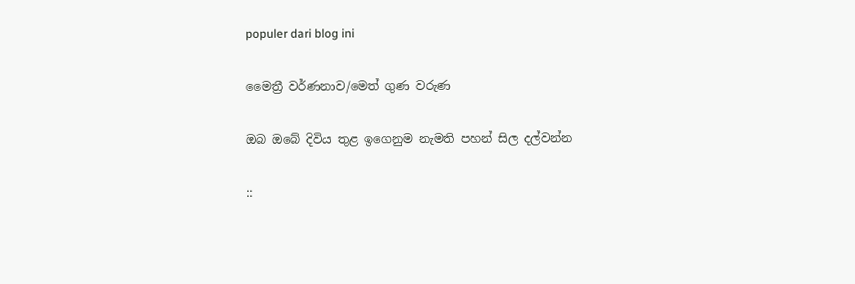populer dari blog ini

මෛත්‍රී වර්ණනාව/මෙත් ගුණ වරුණ

ඔබ ඔබේ දිවිය තුළ ඉගෙනුම නැමති පහන් සිල දල්වන්න

::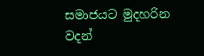සමාජයට මුදහරින වදන්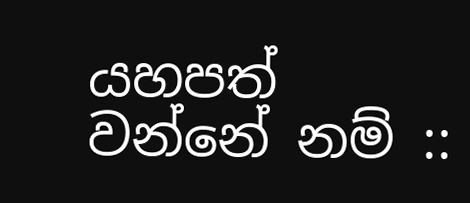යහපත් වන්නේ නම් ::